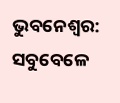ଭୁବନେଶ୍ବର: ସବୁବେଳେ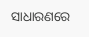ସାଧାରଣରେ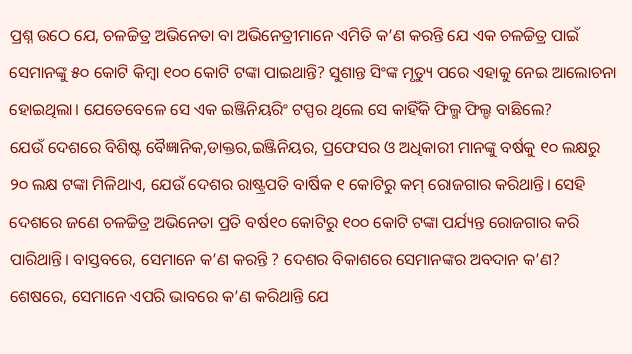ପ୍ରଶ୍ନ ଉଠେ ଯେ, ଚଳଚ୍ଚିତ୍ର ଅଭିନେତା ବା ଅଭିନେତ୍ରୀମାନେ ଏମିତି କ’ଣ କରନ୍ତି ଯେ ଏକ ଚଳଚ୍ଚିତ୍ର ପାଇଁ ସେମାନଙ୍କୁ ୫୦ କୋଟି କିମ୍ବା ୧୦୦ କୋଟି ଟଙ୍କା ପାଇଥାନ୍ତି? ସୁଶାନ୍ତ ସିଂଙ୍କ ମୃତ୍ୟୁ ପରେ ଏହାକୁ ନେଇ ଆଲୋଚନା ହୋଇଥିଲା। ଯେତେବେଳେ ସେ ଏକ ଇଞ୍ଜିନିୟରିଂ ଟପ୍ପର ଥିଲେ ସେ କାହିଁକି ଫିଲ୍ମ ଫିଲ୍ଡ ବାଛିଲେ?
ଯେଉଁ ଦେଶରେ ବିଶିଷ୍ଟ ବୈଜ୍ଞାନିକ,ଡାକ୍ତର,ଇଞ୍ଜିନିୟର, ପ୍ରଫେସର ଓ ଅଧିକାରୀ ମାନଙ୍କୁ ବର୍ଷକୁ ୧୦ ଲକ୍ଷରୁ ୨୦ ଲକ୍ଷ ଟଙ୍କା ମିଳିଥାଏ, ଯେଉଁ ଦେଶର ରାଷ୍ଟ୍ରପତି ବାର୍ଷିକ ୧ କୋଟିରୁ କମ୍ ରୋଜଗାର କରିଥାନ୍ତି। ସେହି ଦେଶରେ ଜଣେ ଚଳଚ୍ଚିତ୍ର ଅଭିନେତା ପ୍ରତି ବର୍ଷ୧୦ କୋଟିରୁ ୧୦୦ କୋଟି ଟଙ୍କା ପର୍ଯ୍ୟନ୍ତ ରୋଜଗାର କରି ପାରିଥାନ୍ତି। ବାସ୍ତବରେ, ସେମାନେ କ’ଣ କରନ୍ତି ? ଦେଶର ବିକାଶରେ ସେମାନଙ୍କର ଅବଦାନ କ’ଣ? ଶେଷରେ, ସେମାନେ ଏପରି ଭାବରେ କ’ଣ କରିଥାନ୍ତି ଯେ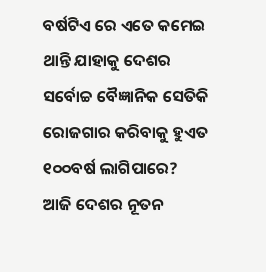ବର୍ଷଟିଏ ରେ ଏତେ କମେଇ ଥାନ୍ତି ଯାହାକୁ ଦେଶର ସର୍ବୋଚ୍ଚ ବୈଜ୍ଞାନିକ ସେତିକି ରୋଜଗାର କରିବାକୁ ହୁଏତ ୧୦୦ବର୍ଷ ଲାଗିପାରେ?
ଆଜି ଦେଶର ନୂତନ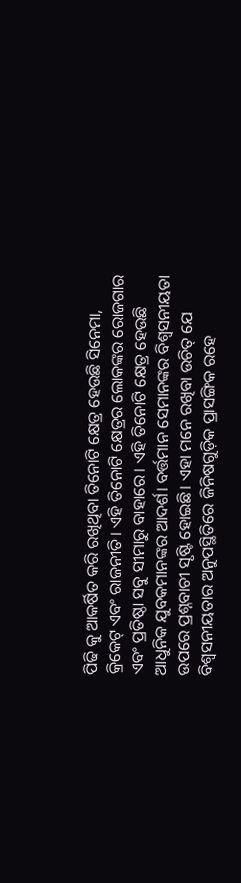ପିଢି କୁ ଆକର୍ଷିତ କରି ରଖିଥିବା ତିନୋଟି କ୍ଷେତ୍ର ହେଉଛି ସିନେମା, କ୍ରିକେଟ୍ ଏବଂ ରାଜନୀତି। ଏହି ତିନୋଟି କ୍ଷେତ୍ରର ଲୋକଙ୍କର ରୋଜଗାର ଏବଂ ପ୍ରତିଷ୍ଠା ସବୁ ସୀମାରୁ ବାହାରେ। ଏହି ତିନୋଟି କ୍ଷେତ୍ର ହେଉଛି ଆଧୁନିକ ଯୁବକମାନଙ୍କର ଆଦର୍ଶ। ବର୍ତ୍ତମାନ ସେମାନଙ୍କର ବିଶ୍ୱସନୀୟତା ଉପରେ ପ୍ରଶ୍ନବାଚୀ ସୃଷ୍ଟି ହୋଇଛି। ଏହା ମନେ ରଖିବା ଉଚିତ୍ ଯେ ବିଶ୍ୱସନୀୟତାର ଅନୁପସ୍ଥିତିରେ ଜିନିଷଗୁଡ଼ିକ ପ୍ରାସଙ୍ଗିକ ରହେ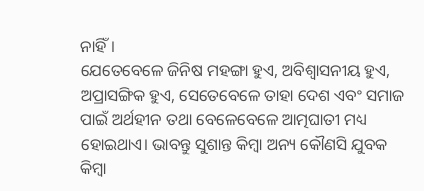ନାହିଁ।
ଯେତେବେଳେ ଜିନିଷ ମହଙ୍ଗା ହୁଏ, ଅବିଶ୍ୱାସନୀୟ ହୁଏ, ଅପ୍ରାସଙ୍ଗିକ ହୁଏ, ସେତେବେଳେ ତାହା ଦେଶ ଏବଂ ସମାଜ ପାଇଁ ଅର୍ଥହୀନ ତଥା ବେଳେବେଳେ ଆତ୍ମଘାତୀ ମଧ୍ୟ ହୋଇଥାଏ। ଭାବନ୍ତୁ ସୁଶାନ୍ତ କିମ୍ବା ଅନ୍ୟ କୌଣସି ଯୁବକ କିମ୍ବା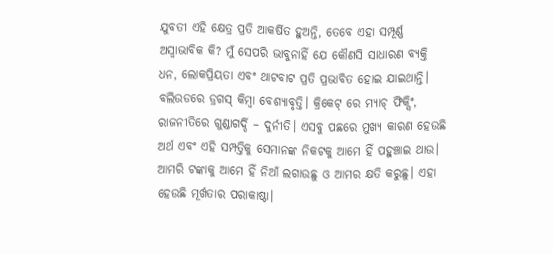ଯୁବତୀ ଏହି କ୍ଷେତ୍ର ପ୍ରତି ଆକର୍ଷିତ ହୁଅନ୍ତି, ତେବେ ଏହା ସମ୍ପୂର୍ଣ୍ଣ ଅସ୍ୱାଭାବିକ କି? ମୁଁ ସେପରି ଭାବୁନାହିଁ ଯେ କୌଣସି ସାଧାରଣ ବ୍ୟକ୍ତି ଧନ, ଲୋକପ୍ରିୟତା ଏବଂ ଥାଟବାଟ ପ୍ରତି ପ୍ରଭାବିତ ହୋଇ ଯାଇଥାନ୍ତି।
ବଲିଉଡରେ ଡ୍ରଗସ୍ କିମ୍ବା ବେଶ୍ୟାବୃତ୍ତି। କ୍ରିକେଟ୍ ରେ ମ୍ୟାଚ୍ ଫିକ୍ସିଂ, ରାଜନୀତିରେ ଗୁଣ୍ଡାଗର୍ଦ୍ଦି – ଦୁର୍ନୀତି। ଏସବୁ ପଛରେ ମୁଖ୍ୟ କାରଣ ହେଉଛି ଅର୍ଥ ଏବଂ ଏହି ସମ୍ପତ୍ତିକୁ ସେମାନଙ୍କ ନିକଟକୁ ଆମେ ହିଁ ପହୁଞ୍ଚାଇ ଥାଉ। ଆମରି ଟଙ୍କାକୁ ଆମେ ହିଁ ନିଆଁ ଲଗାଉଛୁ ଓ ଆମର କ୍ଷତି କରୁଛୁ। ଏହା ହେଉଛି ମୂର୍ଖତାର ପରାକାଷ୍ଠା।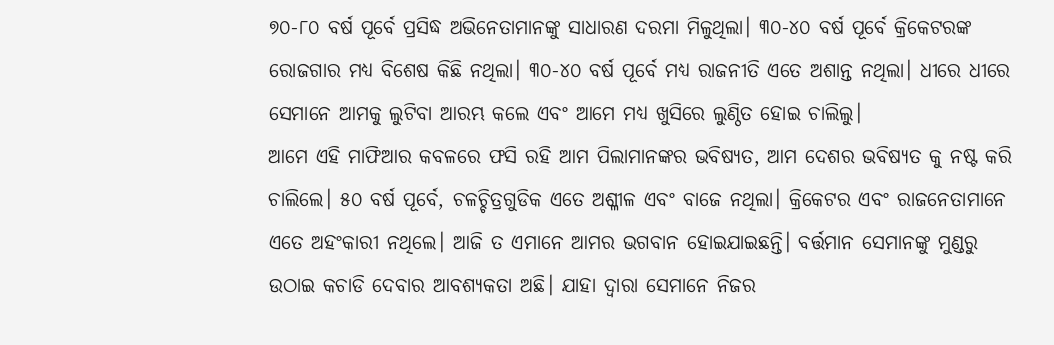୭୦-୮୦ ବର୍ଷ ପୂର୍ବେ ପ୍ରସିଦ୍ଧ ଅଭିନେତାମାନଙ୍କୁ ସାଧାରଣ ଦରମା ମିଳୁଥିଲା। ୩୦-୪୦ ବର୍ଷ ପୂର୍ବେ କ୍ରିକେଟରଙ୍କ ରୋଜଗାର ମଧ୍ୟ ବିଶେଷ କିଛି ନଥିଲା। ୩୦-୪୦ ବର୍ଷ ପୂର୍ବେ ମଧ୍ୟ ରାଜନୀତି ଏତେ ଅଶାନ୍ତ ନଥିଲା। ଧୀରେ ଧୀରେ ସେମାନେ ଆମକୁ ଲୁଟିବା ଆରମ୍ଭ କଲେ ଏବଂ ଆମେ ମଧ୍ୟ ଖୁସିରେ ଲୁଣ୍ଠିତ ହୋଇ ଚାଲିଲୁ।
ଆମେ ଏହି ମାଫିଆର କବଳରେ ଫସି ରହି ଆମ ପିଲାମାନଙ୍କର ଭବିଷ୍ୟତ, ଆମ ଦେଶର ଭବିଷ୍ୟତ କୁ ନଷ୍ଟ କରି ଚାଲିଲେ। ୫୦ ବର୍ଷ ପୂର୍ବେ, ଚଳଚ୍ଚିତ୍ରଗୁଡିକ ଏତେ ଅଶ୍ଳୀଳ ଏବଂ ବାଜେ ନଥିଲା। କ୍ରିକେଟର ଏବଂ ରାଜନେତାମାନେ ଏତେ ଅହଂକାରୀ ନଥିଲେ। ଆଜି ତ ଏମାନେ ଆମର ଭଗବାନ ହୋଇଯାଇଛନ୍ତି। ବର୍ତ୍ତମାନ ସେମାନଙ୍କୁ ମୁଣ୍ଡରୁ ଉଠାଇ କଚାଡି ଦେବାର ଆବଶ୍ୟକତା ଅଛି। ଯାହା ଦ୍ଵାରା ସେମାନେ ନିଜର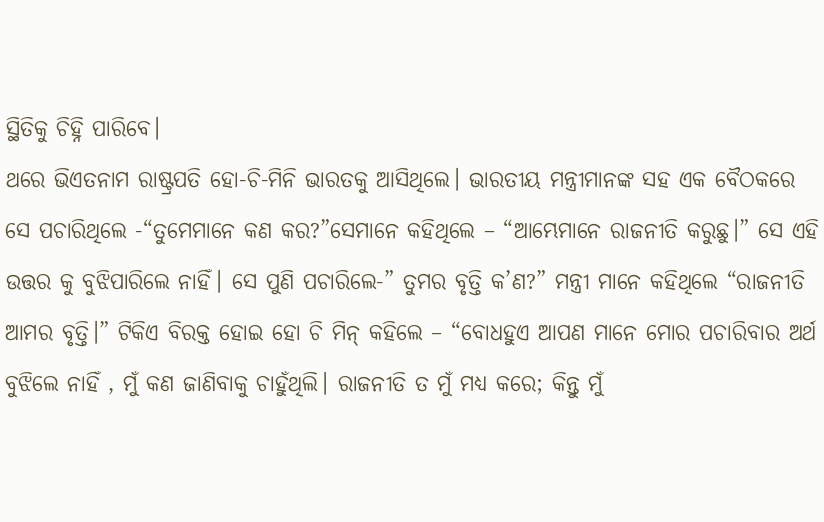ସ୍ଥିତିକୁ ଚିହ୍ନି ପାରିବେ।
ଥରେ ଭିଏତନାମ ରାଷ୍ଟ୍ରପତି ହୋ-ଚି-ମିନି ଭାରତକୁ ଆସିଥିଲେ। ଭାରତୀୟ ମନ୍ତ୍ରୀମାନଙ୍କ ସହ ଏକ ବୈଠକରେ ସେ ପଚାରିଥିଲେ -“ତୁମେମାନେ କଣ କର?”ସେମାନେ କହିଥିଲେ – “ଆମ୍ଭେମାନେ ରାଜନୀତି କରୁଛୁ।” ସେ ଏହି ଉତ୍ତର କୁ ବୁଝିପାରିଲେ ନାହିଁ। ସେ ପୁଣି ପଚାରିଲେ-” ତୁମର ବୃତ୍ତି କ’ଣ?” ମନ୍ତ୍ରୀ ମାନେ କହିଥିଲେ “ରାଜନୀତି ଆମର ବୃତ୍ତି।” ଟିକିଏ ବିରକ୍ତ ହୋଇ ହୋ ଚି ମିନ୍ କହିଲେ – “ବୋଧହୁଏ ଆପଣ ମାନେ ମୋର ପଚାରିବାର ଅର୍ଥ ବୁଝିଲେ ନାହିଁ , ମୁଁ କଣ ଜାଣିବାକୁ ଚାହୁଁଥିଲି। ରାଜନୀତି ତ ମୁଁ ମଧ୍ୟ କରେ; କିନ୍ତୁ ମୁଁ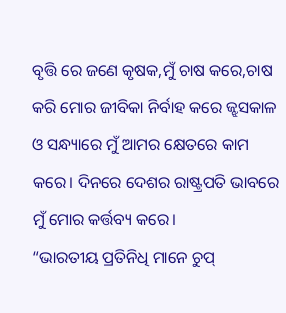ବୃତ୍ତି ରେ ଜଣେ କୃଷକ,ମୁଁ ଚାଷ କରେ,ଚାଷ କରି ମୋର ଜୀବିକା ନିର୍ବାହ କରେ ଜ୍ଝସକାଳ ଓ ସନ୍ଧ୍ୟାରେ ମୁଁ ଆମର କ୍ଷେତରେ କାମ କରେ। ଦିନରେ ଦେଶର ରାଷ୍ଟ୍ରପତି ଭାବରେ ମୁଁ ମୋର କର୍ତ୍ତବ୍ୟ କରେ।
“ଭାରତୀୟ ପ୍ରତିନିଧି ମାନେ ଚୁପ୍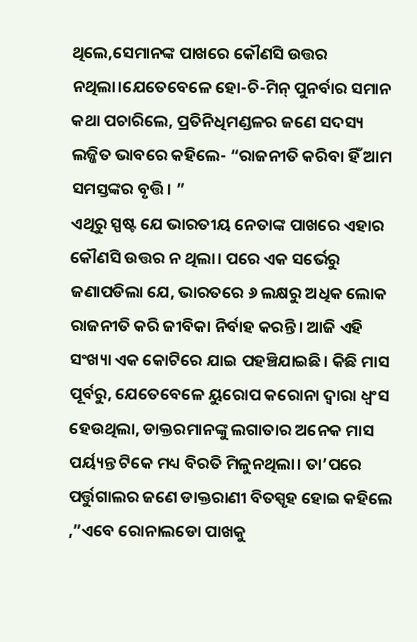ଥିଲେ,ସେମାନଙ୍କ ପାଖରେ କୌଣସି ଉତ୍ତର ନଥିଲା।ଯେତେବେଳେ ହୋ-ଚି-ମିନ୍ ପୁନର୍ବାର ସମାନ କଥା ପଚାରିଲେ, ପ୍ରତିନିଧିମଣ୍ଡଳର ଜଣେ ସଦସ୍ୟ ଲଜ୍ଜିତ ଭାବରେ କହିଲେ- “ରାଜନୀତି କରିବା ହିଁ ଆମ ସମସ୍ତଙ୍କର ବୃତ୍ତି। ”
ଏଥିରୁ ସ୍ପଷ୍ଟ ଯେ ଭାରତୀୟ ନେତାଙ୍କ ପାଖରେ ଏହାର କୌଣସି ଉତ୍ତର ନ ଥିଲା। ପରେ ଏକ ସର୍ଭେରୁ ଜଣାପଡିଲା ଯେ, ଭାରତରେ ୬ ଲକ୍ଷରୁ ଅଧିକ ଲୋକ ରାଜନୀତି କରି ଜୀବିକା ନିର୍ବାହ କରନ୍ତି। ଆଜି ଏହି ସଂଖ୍ୟା ଏକ କୋଟିରେ ଯାଇ ପହଞ୍ଚିଯାଇଛି। କିଛି ମାସ ପୂର୍ବରୁ, ଯେତେବେଳେ ୟୁରୋପ କରୋନା ଦ୍ୱାରା ଧ୍ୱଂସ ହେଉଥିଲା, ଡାକ୍ତରମାନଙ୍କୁ ଲଗାତାର ଅନେକ ମାସ ପର୍ୟ୍ୟନ୍ତ ଟିକେ ମଧ୍ୟ ବିରତି ମିଳୁନଥିଲା। ତା’ପରେ ପର୍ତ୍ତୁଗାଲର ଜଣେ ଡାକ୍ତରାଣୀ ବିତସ୍ପୃହ ହୋଇ କହିଲେ ,”ଏବେ ରୋନାଲଡୋ ପାଖକୁ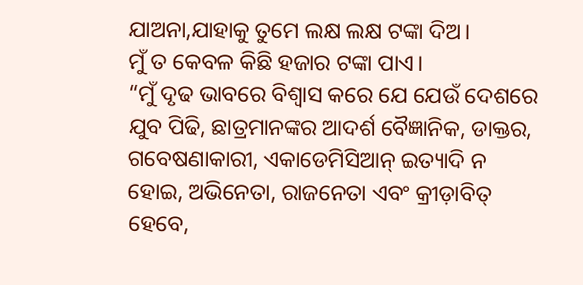ଯାଅନା,ଯାହାକୁ ତୁମେ ଲକ୍ଷ ଲକ୍ଷ ଟଙ୍କା ଦିଅ।
ମୁଁ ତ କେବଳ କିଛି ହଜାର ଟଙ୍କା ପାଏ।
“ମୁଁ ଦୃଢ ଭାବରେ ବିଶ୍ଵାସ କରେ ଯେ ଯେଉଁ ଦେଶରେ ଯୁବ ପିଢି, ଛାତ୍ରମାନଙ୍କର ଆଦର୍ଶ ବୈଜ୍ଞାନିକ, ଡାକ୍ତର, ଗବେଷଣାକାରୀ, ଏକାଡେମିସିଆନ୍ ଇତ୍ୟାଦି ନ ହୋଇ, ଅଭିନେତା, ରାଜନେତା ଏବଂ କ୍ରୀଡ଼ାବିତ୍ ହେବେ,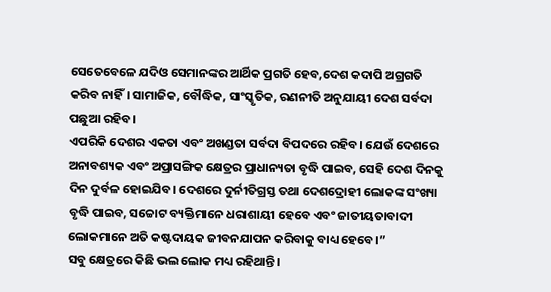ସେତେବେଳେ ଯଦିଓ ସେମାନଙ୍କର ଆର୍ଥିକ ପ୍ରଗତି ହେବ,ଦେଶ କଦାପି ଅଗ୍ରଗତି କରିବ ନାହିଁ। ସାମାଜିକ, ବୌଦ୍ଧିକ, ସାଂସ୍କୃତିକ, ରଣନୀତି ଅନୁଯାୟୀ ଦେଶ ସର୍ବଦା ପଛୁଆ ରହିବ।
ଏପରିକି ଦେଶର ଏକତା ଏବଂ ଅଖଣ୍ଡତା ସର୍ବଦା ବିପଦରେ ରହିବ। ଯେଉଁ ଦେଶରେ ଅନାବଶ୍ୟକ ଏବଂ ଅପ୍ରାସଙ୍ଗିକ କ୍ଷେତ୍ରର ପ୍ରାଧାନ୍ୟତା ବୃଦ୍ଧି ପାଇବ, ସେହି ଦେଶ ଦିନକୁ ଦିନ ଦୁର୍ବଳ ହୋଇଯିବ। ଦେଶରେ ଦୁର୍ନୀତିଗ୍ରସ୍ତ ତଥା ଦେଶଦ୍ରୋହୀ ଲୋକଙ୍କ ସଂଖ୍ୟା ବୃଦ୍ଧି ପାଇବ, ସଚ୍ଚୋଟ ବ୍ୟକ୍ତିମାନେ ଧରାଶାୟୀ ହେବେ ଏବଂ ଜାତୀୟତାବାଦୀ ଲୋକମାନେ ଅତି କଷ୍ଟଦାୟକ ଜୀବନଯାପନ କରିବାକୁ ବାଧ୍ୟ ହେବେ।”
ସବୁ କ୍ଷେତ୍ରରେ କିଛି ଭଲ ଲୋକ ମଧ୍ୟ ରହିଥାନ୍ତି।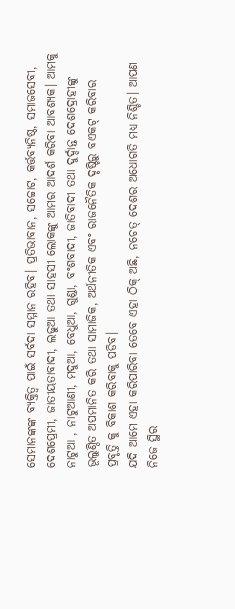ସେମାନଙ୍କଙ୍କ ବ୍ୟକ୍ତିତ୍ୱ ପାଇଁ ସର୍ବଦା ସମ୍ମାନ ରହିବ। ପ୍ରତିଭାବାନ, ସଚ୍ଚୋଟ, କର୍ତ୍ତବ୍ୟନିଷ୍ଠ, ସମାଜସେବୀ, ଦେଶପ୍ରେମୀ, ଜାତୀୟତାବାଦୀ, ଲଢୁଆ ତଥା ସାହସୀ ଲୋକଙ୍କୁ ଆମର ଆଦର୍ଶ କରିବା ଆବଶ୍ୟକ। ଆମକୁ ନାଟୁଆ , ନାଟୁଆଣୀ, ମଦୁଆ, ବେଧୁଆ, ଗୁଣ୍ଡା, ବଂଶବାଦୀ, ଜାତିବାଦୀ ତଥା ଦୁର୍ଦ୍ଦାନ୍ତ ଦେଶଦ୍ରୋହୀଙ୍କୁ ଭୂଲୁଣ୍ଠିତ ଅପମାନିତ କରି ତଥା ସାମାଜିକ, ଅର୍ଥନୀତିକ ଏବଂ ରାଜନୈତିକ ଦୃଷ୍ଟିରୁ ବଏକଟ୍ କରିବାର ପ୍ରବୃତ୍ତି କୁ ବିକାଶ କରିବାକୁ ପଡିବ।
ଯଦି ଆମେ ଏହା କରିପାରିବା ତେବେ ଏହା ଠିକ୍ ଅଛି, ନଚେତ୍ ଦେଶର ଅଧୋଗତି ମଧ୍ୟ ନିଶ୍ଚିତ। ଆପଣ ନିଜେ ସ୍ଥିର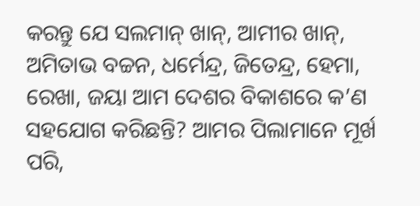କରନ୍ତୁ ଯେ ସଲମାନ୍ ଖାନ୍, ଆମୀର ଖାନ୍, ଅମିତାଭ ବଚ୍ଚନ, ଧର୍ମେନ୍ଦ୍ର, ଜିତେନ୍ଦ୍ର, ହେମା, ରେଖା, ଜୟା ଆମ ଦେଶର ବିକାଶରେ କ’ଣ ସହଯୋଗ କରିଛନ୍ତି? ଆମର ପିଲାମାନେ ମୂର୍ଖ ପରି,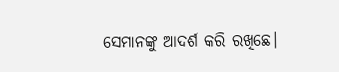ସେମାନଙ୍କୁ ଆଦର୍ଶ କରି ରଖିଛେ।